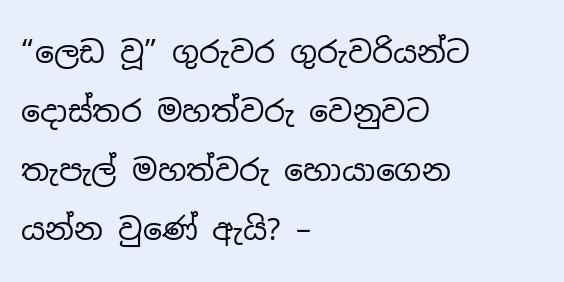“ලෙඩ වූ” ගුරුවර ගුරුවරියන්ට දොස්තර මහත්වරු වෙනුවට තැපැල් මහත්වරු හොයාගෙන යන්න වුණේ ඇයි? –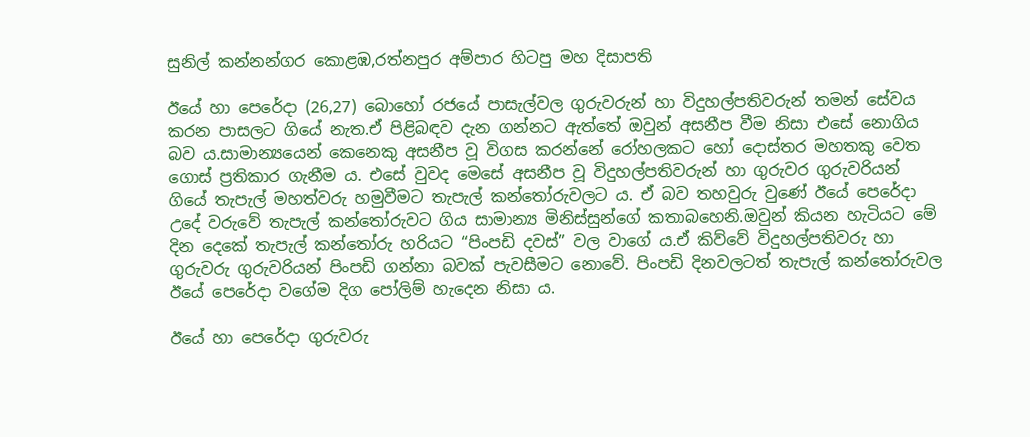සුනිල් කන්නන්ගර කොළඹ,රත්නපුර අම්පාර හිටපු මහ දිසාපති

ඊයේ හා පෙරේදා (26,27) බොහෝ රජයේ පාසැල්වල ගුරුවරුන් හා විදුහල්පතිවරුන් තමන් සේවය කරන පාසලට ගියේ නැත.ඒ පිළිබඳව දැන ගන්නට ඇත්තේ ඔවුන් අසනීප වීම නිසා එසේ නොගිය බව ය.සාමාන්‍යයෙන් කෙනෙකු අසනීප වූ විගස කරන්නේ රෝහලකට හෝ දොස්තර මහතකු වෙත ගොස් ප්‍රතිකාර ගැනීම ය. එසේ වුවද මෙසේ අසනීප වූ විදුහල්පතිවරුන් හා ගුරුවර ගුරුවරියන් ගියේ තැපැල් මහත්වරු හමුවීමට තැපැල් කන්තෝරුවලට ය. ඒ බව තහවුරු වුණේ ඊයේ පෙරේදා උදේ වරුවේ තැපැල් කන්තෝරුවට ගිය සාමාන්‍ය මිනිස්සුන්ගේ කතාබහෙනි.ඔවුන් කියන හැටියට මේ දින දෙකේ තැපැල් කන්තෝරු හරියට “පිංපඩි දවස්” වල වාගේ ය.ඒ කිව්වේ විදුහල්පතිවරු හා ගුරුවරු ගුරුවරියන් පිංපඩි ගන්නා බවක් පැවසීමට නොවේ. පිංපඩි දිනවලටත් තැපැල් කන්තෝරුවල ඊයේ පෙරේදා වගේම දිග පෝලිම් හැදෙන නිසා ය.

ඊයේ හා පෙරේදා ගුරුවරු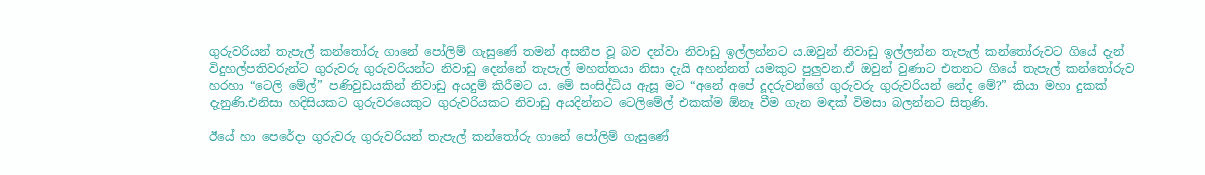ගුරුවරියන් තැපැල් කන්තෝරු ගානේ පෝලිම් ගැසුණේ තමන් අසනීප වූ බව දන්වා නිවාඩු ඉල්ලන්නට ය.ඔවුන් නිවාඩු ඉල්ලන්න තැපැල් කන්තෝරුවට ගියේ දැන් විදුහල්පතිවරුන්ට ගුරුවරු ගුරුවරියන්ට නිවාඩු දෙන්නේ තැපැල් මහත්තයා නිසා දැයි අහන්නත් යමකුට පුලුවන.ඒ ඔවුන් වුණාට එතනට ගියේ තැපැල් කන්තෝරුව හරහා “ටෙලි මේල්” පණිවුඩයකින් නිවාඩු අයදුම් කිරීමට ය. මේ සංසිද්ධිය ඇසූ මට “අනේ අපේ දූදරුවන්ගේ ගුරුවරු ගුරුවරියන් නේද මේ?” කියා මහා දුකක් දැනුණි.එනිසා හදිසියකට ගුරුවරයෙකුට ගුරුවරියකට නිවාඩු අයදින්නට ටෙලිමේල් එකක්ම ඕනෑ වීම ගැන මඳක් විමසා බලන්නට සිතුණි.

ඊයේ හා පෙරේදා ගුරුවරු ගුරුවරියන් තැපැල් කන්තෝරු ගානේ පෝලිම් ගැසුණේ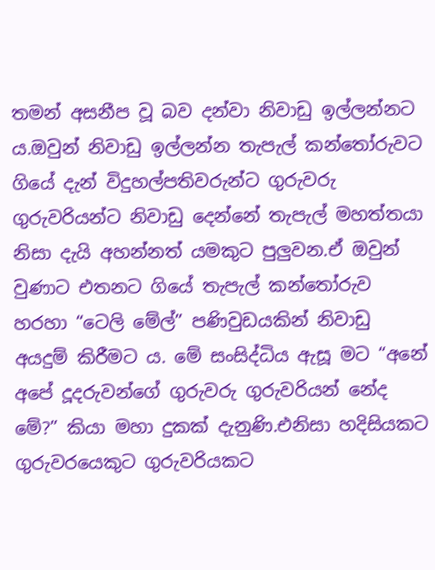තමන් අසනීප වූ බව දන්වා නිවාඩු ඉල්ලන්නට ය.ඔවුන් නිවාඩු ඉල්ලන්න තැපැල් කන්තෝරුවට ගියේ දැන් විදුහල්පතිවරුන්ට ගුරුවරු ගුරුවරියන්ට නිවාඩු දෙන්නේ තැපැල් මහත්තයා නිසා දැයි අහන්නත් යමකුට පුලුවන.ඒ ඔවුන් වුණාට එතනට ගියේ තැපැල් කන්තෝරුව හරහා “ටෙලි මේල්” පණිවුඩයකින් නිවාඩු අයදුම් කිරීමට ය. මේ සංසිද්ධිය ඇසූ මට “අනේ අපේ දූදරුවන්ගේ ගුරුවරු ගුරුවරියන් නේද මේ?” කියා මහා දුකක් දැනුණි.එනිසා හදිසියකට ගුරුවරයෙකුට ගුරුවරියකට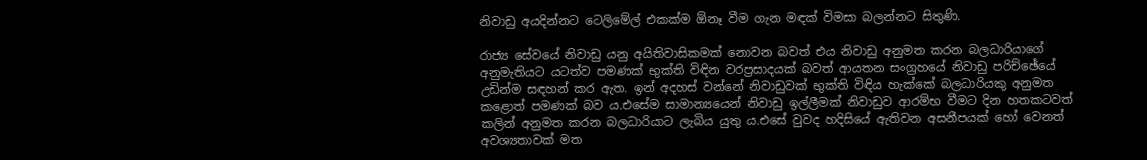නිවාඩු අයදින්නට ටෙලිමේල් එකක්ම ඕනෑ වීම ගැන මඳක් විමසා බලන්නට සිතුණි.

රාජ්‍ය සේවයේ නිවාඩු යනු අයිතිවාසිකමක් නොවන බවත් එය නිවාඩු අනුමත කරන බලධාරියාගේ අනුමැතියට යටත්ව පමණක් භුක්ති විඳින වරප්‍රසාදයක් බවත් ආයතන සංග්‍රහයේ නිවාඩු පරිච්ඡේයේ උඩින්ම සඳහන් කර ඇත. ඉන් අදහස් වන්නේ නිවාඩුවක් භුක්ති විඳිය හැක්කේ බලධාරියකු අනුමත කළොත් පමණක් බව ය.එසේම සාමාන්‍යයෙන් නිවාඩු ඉල්ලීමක් නිවාඩුව ආරම්භ වීමට දින හතකටවත් කලින් අනුමත කරන බලධාරියාට ලැබිය යුතු ය.එසේ වුවද හදිසියේ ඇතිවන අසනීපයක් හෝ වෙනත් අවශ්‍යතාවක් මත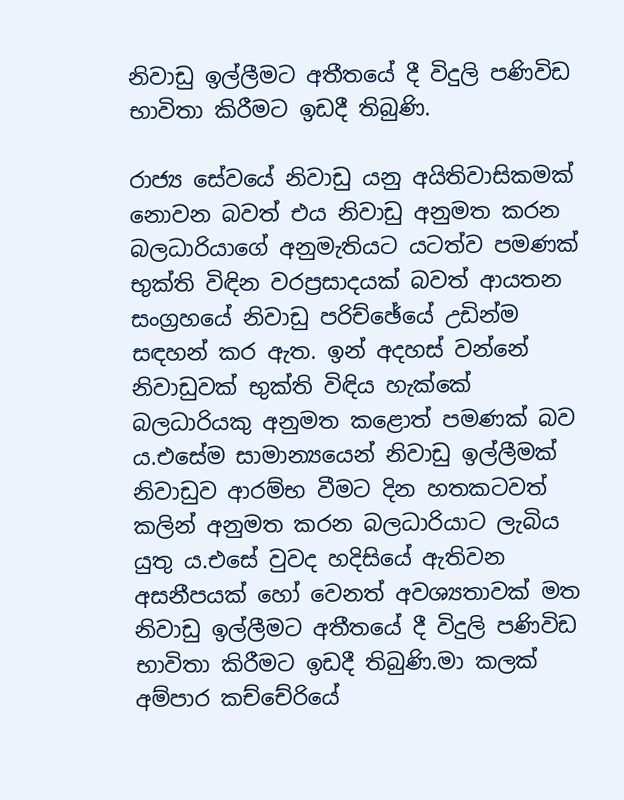නිවාඩු ඉල්ලීමට අතීතයේ දී විදුලි පණිවිඩ භාවිතා කිරීමට ඉඩදී තිබුණි.

රාජ්‍ය සේවයේ නිවාඩු යනු අයිතිවාසිකමක් නොවන බවත් එය නිවාඩු අනුමත කරන බලධාරියාගේ අනුමැතියට යටත්ව පමණක් භුක්ති විඳින වරප්‍රසාදයක් බවත් ආයතන සංග්‍රහයේ නිවාඩු පරිච්ඡේයේ උඩින්ම සඳහන් කර ඇත. ඉන් අදහස් වන්නේ නිවාඩුවක් භුක්ති විඳිය හැක්කේ බලධාරියකු අනුමත කළොත් පමණක් බව ය.එසේම සාමාන්‍යයෙන් නිවාඩු ඉල්ලීමක් නිවාඩුව ආරම්භ වීමට දින හතකටවත් කලින් අනුමත කරන බලධාරියාට ලැබිය යුතු ය.එසේ වුවද හදිසියේ ඇතිවන අසනීපයක් හෝ වෙනත් අවශ්‍යතාවක් මත නිවාඩු ඉල්ලීමට අතීතයේ දී විදුලි පණිවිඩ භාවිතා කිරීමට ඉඩදී තිබුණි.මා කලක් අම්පාර කච්චේරියේ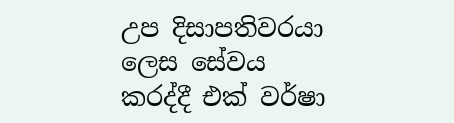උප දිසාපතිවරයා ලෙස සේවය කරද්දී එක් වර්ෂා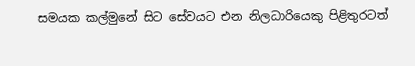සමයක කල්මුනේ සිට සේවයට එන නිලධාරියෙකු පිළිතුරටත්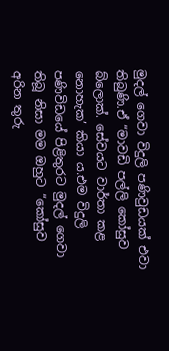මුදල් ගෙවා විදුලි පණිවුඩයක් එවා තිබුණි.ඒ “මාවඩි පල්ලි කෝසුව බ්ලොක්. සේවයට වාර්තා කළ නොහැක’ කියා ය.එම විදුලි පණිවිඩයේ පිළිතුරට මුදල් ගෙවා තිබූ නිසා මම ඔහුට “කෝසුව අරින තුරු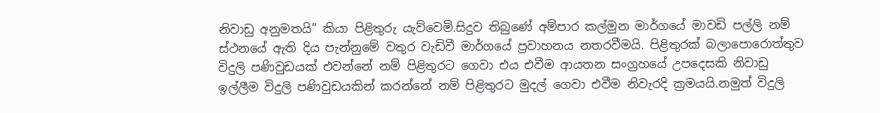නිවාඩු අනුමතයි” කියා පිළිතුරු යැව්වෙමි.සිදුව තිබුණේ අම්පාර කල්මුන මාර්ගයේ මාවඩි පල්ලි නම් ස්ථනයේ ඇති දිය පැන්නුමේ වතුර වැඩිවී මාර්ගයේ ප්‍රවාහනය නතරවීමයි. පිළිතුරක් බලාපොරොත්තුව විදුලි පණිවුඩයක් එවන්නේ නම් පිළිතුරට ගෙවා එය එවීම ආයතන සංග්‍රහයේ උපදෙසකි නිවාඩු ඉල්ලීම විදුලි පණිවුඩයකින් කරන්නේ නම් පිළිතුරට මුදල් ගෙවා එවීම නිවැරදි ක්‍රමයයි.නමුත් විදුලි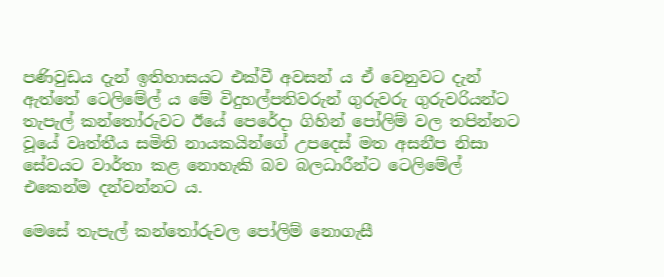පණිවුඩය දැන් ඉතිහාසයට එක්වී අවසන්‍ ය ඒ වෙනුවට දැන් ඇත්තේ ටෙලිමේල් ය මේ විදුහල්පතිවරුන් ගුරුවරු ගුරුවරියන්ට තැපැල් කන්තෝරුවට ඊයේ පෙරේදා ගිහින් පෝලිම් වල තපින්නට වූයේ වෘත්තීය සමිති නායකයින්ගේ උපදෙස් මත අසනීප නිසා සේවයට වාර්තා කළ නොහැකි බව බලධාරීන්ට ටෙලිමේල් එකෙන්ම දන්වන්නට ය.

මෙසේ තැපැල් කන්තෝරුවල පෝලිම් නොගැසී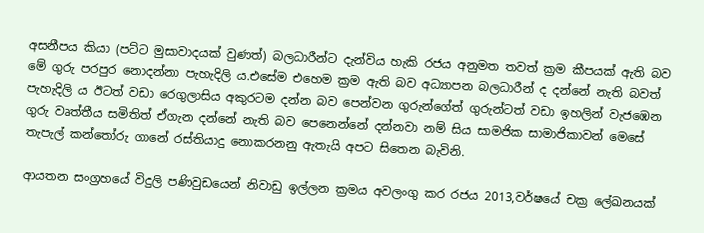අසනීපය කියා (පට්ට මුසාවාදයක් වුණත්) බලධාරීන්ට දැන්විය හැකි රජය අනුමත තවත් ක්‍රම කීපයක් ඇති බව මේ ගුරු පරපුර නොදන්නා පැහැදිලි ය.එසේම එහෙම ක්‍රම ඇති බව අධ්‍යාපන බලධාරීන් ද දන්නේ නැති බවත් පැහැදිලි‍ ය ඊටත් වඩා රෙගුලාසිය අකුරටම දන්න බව පෙන්වන ගුරුන්ගේත් ගුරුන්ටත් වඩා ඉහලින් වැජඹෙන ගුරු වෘත්තීය සමිතිත් ඒගැන දන්නේ නැති බව පෙනෙන්නේ දන්නවා නම් සිය සාමජික සාමාජිකාවන් මෙසේ තැපැල් කන්තෝරු ගානේ රස්තියාදු නොකරනනු ඇතැයි අපට සිතෙන බැවිනි.

ආයතන සංග්‍රහයේ විදුලි පණිවුඩයෙන් නිවාඩු ඉල්ලන ක්‍රමය අවලංගු කර රජය 2013,වර්ෂයේ චක්‍ර ලේඛනයක්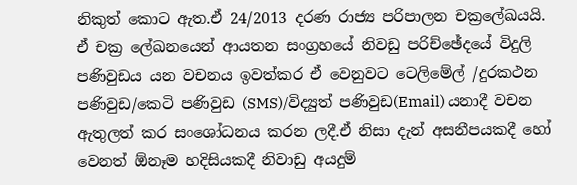නිකුත් කොට ඇත.ඒ 24/2013 දරණ රාජ්‍ය පරිපාලන චක්‍රලේඛයයි. ඒ චක්‍ර ලේඛනයෙන් ආයතන සංග්‍රහයේ නිවඩු පරිච්ඡේදයේ විදුලි පණිවුඩය යන වචනය ඉවත්කර ඒ වෙනුවට ටෙලිමේල් /දුරකථන පණිවුඩ/කෙටි පණිවුඩ (SMS)/විද්‍යුත් පණිවුඩ(Email) යනාදී වචන ඇතුලත් කර සංශෝධනය කරන ලදී.ඒ නිසා දැන් අසනීපයකදී හෝ වෙනත් ඕනෑම හදිසියකදී නිවාඩු අයදුම්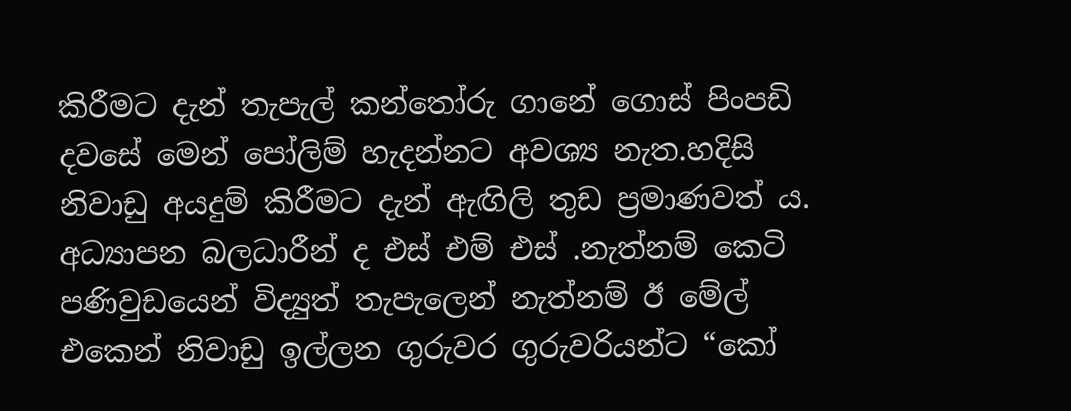කිරීමට දැන් තැපැල් කන්තෝරු ගානේ ගොස් පිංපඩි දවසේ මෙන් පෝලිම් හැදන්නට අවශ්‍ය නැත.හදිසි නිවාඩු අයදුම් කිරීමට දැන් ඇඟිලි තුඩ ප්‍රමාණවත් ය. අධ්‍යාපන බලධාරීන් ද එස් එම් එස් .නැත්නම් කෙටි පණිවුඩයෙන් විද්‍යුත් තැපැලෙන් නැත්නම් ඊ මේල් එකෙන් නිවාඩු ඉල්ලන ගුරුවර ගුරුවරියන්ට “කෝ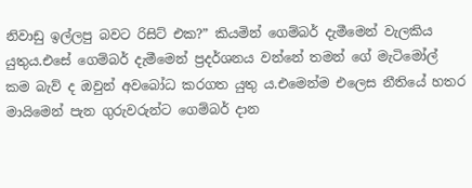නිවාඩු ඉල්ලපු බවට රිසිට් එක?” කියමින් ගෙම්බර් දැමීමෙන් වැලකිය යුතුය.එසේ ගෙම්බර් දැමීමෙන් ප්‍රදර්ශනය වන්නේ තමන් ගේ මැටිමෝල් කම බැව් ද ඔවුන් අවබෝධ කරගත යුතු ය.එමෙන්ම එලෙස නීතියේ හතර මායිමෙන් පැන ගුරුවරුන්ට ගෙම්බර් දාන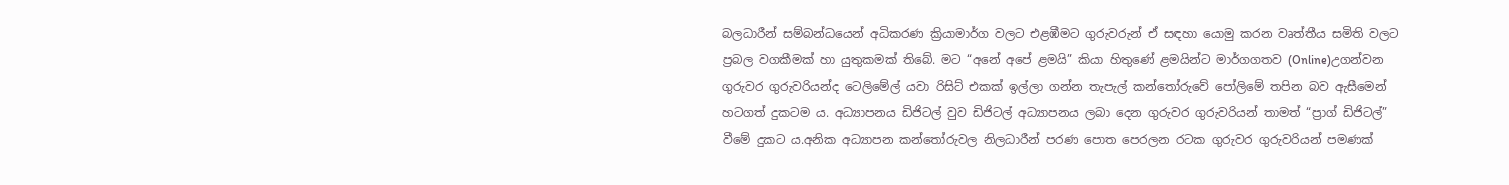බලධාරීන් සම්බන්ධයෙන් අධිකරණ ක්‍රියාමාර්ග වලට එළඹීමට ගුරුවරුන් ඒ සඳහා යොමු කරන වෘත්තීය සමිති වලට ප්‍රබල වගකීමක් හා යුතුකමක් තිබේ. මට “අනේ අපේ ළමයි” කියා හිතුණේ ළමයින්ට මාර්ගගතව (Online)උගන්වන ගුරුවර ගුරුවරියන්ද ටෙලිමේල් යවා රිසිට් එකක් ඉල්ලා ගන්න තැපැල් කන්තෝරුවේ පෝලිමේ තපින බව ඇසීමෙන් හටගත් දුකටම ය. අධ්‍යාපනය ඩිජිටල් වුව ඩිජිටල් අධ්‍යාපනය ලබා දෙන ගුරුවර ගුරුවරියන් තාමත් “ප්‍රාග් ඩිජිටල්” වීමේ දුකට ය.අනික අධ්‍යාපන කන්තෝරුවල නිලධාරීන් පරණ පොත පෙරලන රටක ගුරුවර ගුරුවරියන් පමණක්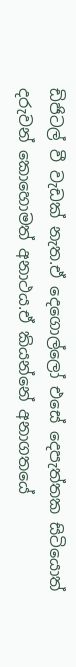ඩිජිටල් වී වැඩක් නැත.ඒ දෙගොල්ලෝ එසේ දෙපැත්තක සිටියොත් දරුවන් කොහොමත් අනාථය.ඒ කියන්නේ අනාගතයේ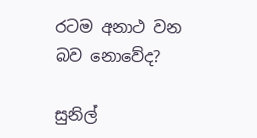රටම අනාථ වන බව නොවේද?

සුනිල්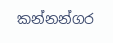කන්නන්ගර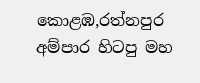කොළඹ,රත්නපුර අම්පාර හිටපු මහ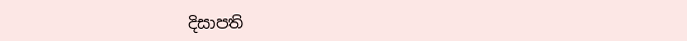දිසාපති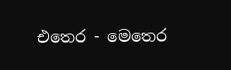එතෙර - මෙතෙර